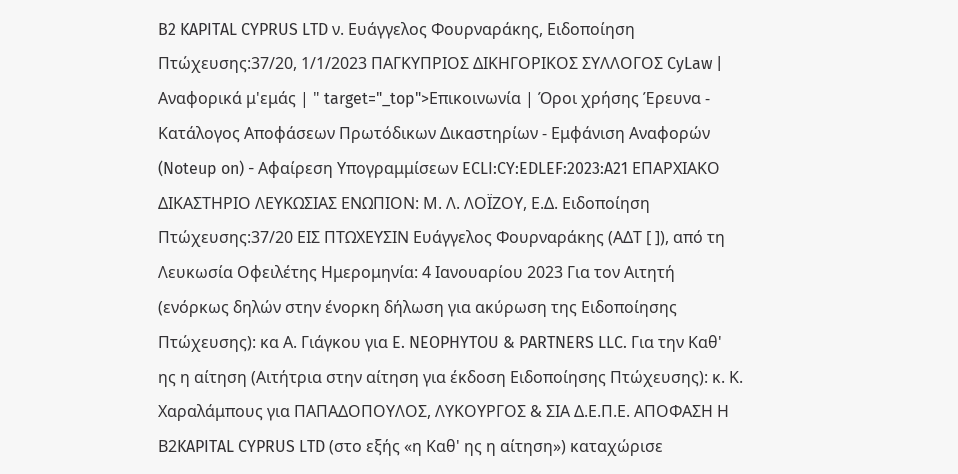B2 KAPITAL CYPRUS LTD ν. Ευάγγελος Φουρναράκης, Ειδοποίηση Πτώχευσης:37/20, 1/1/2023 ΠΑΓΚΥΠΡΙΟΣ ΔΙΚΗΓΟΡΙΚΟΣ ΣΥΛΛΟΓΟΣ CyLaw | Αναφορικά μ'εμάς | " target="_top">Επικοινωνία | Όροι χρήσης Έρευνα - Κατάλογος Αποφάσεων Πρωτόδικων Δικαστηρίων - Εμφάνιση Αναφορών (Noteup on) - Αφαίρεση Υπογραμμίσεων ECLI:CY:EDLEF:2023:A21 ΕΠΑΡΧΙΑΚΟ ΔΙΚΑΣΤΗΡΙΟ ΛΕΥΚΩΣΙΑΣ ΕΝΩΠΙΟΝ: Μ. Λ. ΛΟΪΖΟΥ, Ε.Δ. Ειδοποίηση Πτώχευσης:37/20 ΕΙΣ ΠΤΩΧΕΥΣΙΝ Ευάγγελος Φουρναράκης (ΑΔΤ [ ]), από τη Λευκωσία Οφειλέτης Ημερομηνία: 4 Ιανουαρίου 2023 Για τον Αιτητή (ενόρκως δηλών στην ένορκη δήλωση για ακύρωση της Ειδοποίησης Πτώχευσης): κα Α. Γιάγκου για E. NEOPHYTOU & PARTNERS LLC. Για την Καθ' ης η αίτηση (Αιτήτρια στην αίτηση για έκδοση Ειδοποίησης Πτώχευσης): κ. Κ. Χαραλάμπους για ΠΑΠΑΔΟΠΟΥΛΟΣ, ΛΥΚΟΥΡΓΟΣ & ΣΙΑ Δ.Ε.Π.Ε. ΑΠΟΦΑΣΗ Η Β2KAPITAL CYPRUS LTD (στο εξής «η Καθ' ης η αίτηση») καταχώρισε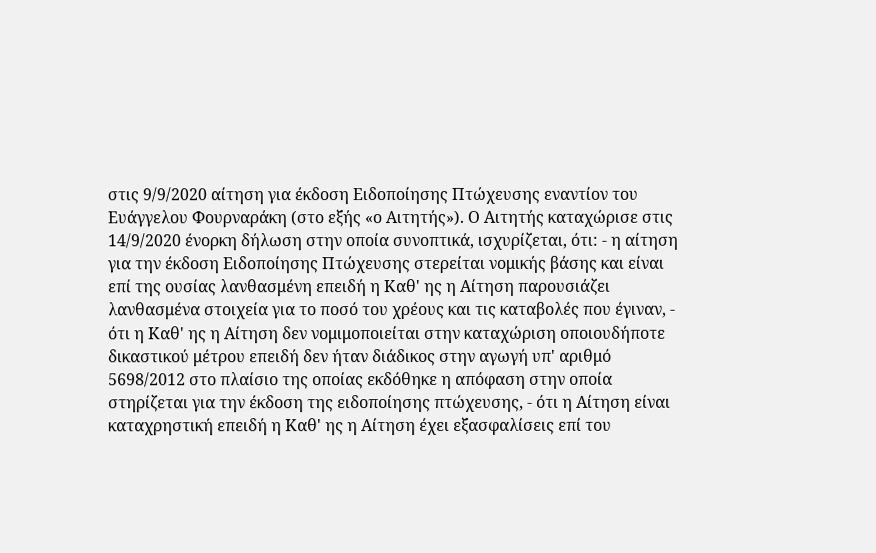στις 9/9/2020 αίτηση για έκδοση Ειδοποίησης Πτώχευσης εναντίον του Ευάγγελου Φουρναράκη (στο εξής «ο Αιτητής»). Ο Αιτητής καταχώρισε στις 14/9/2020 ένορκη δήλωση στην οποία συνοπτικά, ισχυρίζεται, ότι: - η αίτηση για την έκδοση Ειδοποίησης Πτώχευσης στερείται νομικής βάσης και είναι επί της ουσίας λανθασμένη επειδή η Καθ' ης η Αίτηση παρουσιάζει λανθασμένα στοιχεία για το ποσό του χρέους και τις καταβολές που έγιναν, - ότι η Καθ' ης η Αίτηση δεν νομιμοποιείται στην καταχώριση οποιουδήποτε δικαστικού μέτρου επειδή δεν ήταν διάδικος στην αγωγή υπ' αριθμό 5698/2012 στο πλαίσιο της οποίας εκδόθηκε η απόφαση στην οποία στηρίζεται για την έκδοση της ειδοποίησης πτώχευσης, - ότι η Αίτηση είναι καταχρηστική επειδή η Καθ' ης η Αίτηση έχει εξασφαλίσεις επί του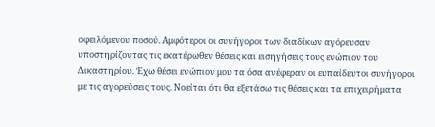οφειλόμενου ποσού. Αμφότεροι οι συνήγοροι των διαδίκων αγόρευσαν υποστηρίζοντας τις εκατέρωθεν θέσεις και εισηγήσεις τους ενώπιον του Δικαστηρίου. Έχω θέσει ενώπιον μου τα όσα ανέφεραν οι ευπαίδευτοι συνήγοροι με τις αγορεύσεις τους. Νοείται ότι θα εξετάσω τις θέσεις και τα επιχειρήματα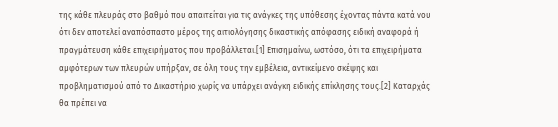της κάθε πλευράς στο βαθμό που απαιτείται για τις ανάγκες της υπόθεσης έχοντας πάντα κατά νου ότι δεν αποτελεί αναπόσπαστο μέρος της αιτιολόγησης δικαστικής απόφασης ειδική αναφορά ή πραγμάτευση κάθε επιχειρήματος που προβάλλεται.[1] Επισημαίνω, ωστόσο, ότι τα επιχειρήματα αμφότερων των πλευρών υπήρξαν, σε όλη τους την εμβέλεια, αντικείμενο σκέψης και προβληματισμού από το Δικαστήριο χωρίς να υπάρχει ανάγκη ειδικής επίκλησης τους.[2] Καταρχάς θα πρέπει να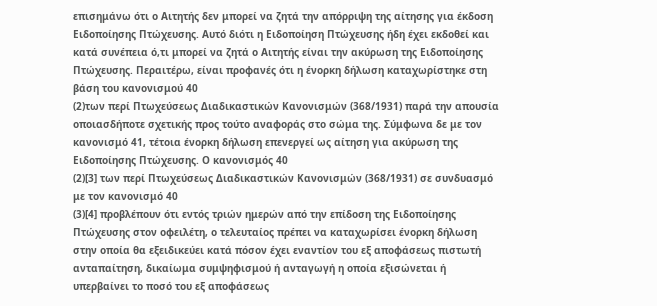επισημάνω ότι ο Αιτητής δεν μπορεί να ζητά την απόρριψη της αίτησης για έκδοση Ειδοποίησης Πτώχευσης. Αυτό διότι η Ειδοποίηση Πτώχευσης ήδη έχει εκδοθεί και κατά συνέπεια ό,τι μπορεί να ζητά ο Αιτητής είναι την ακύρωση της Ειδοποίησης Πτώχευσης. Περαιτέρω, είναι προφανές ότι η ένορκη δήλωση καταχωρίστηκε στη βάση του κανονισμού 40
(2)των περί Πτωχεύσεως Διαδικαστικών Κανονισμών (368/1931) παρά την απουσία οποιασδήποτε σχετικής προς τούτο αναφοράς στο σώμα της. Σύμφωνα δε με τον κανονισμό 41, τέτοια ένορκη δήλωση επενεργεί ως αίτηση για ακύρωση της Ειδοποίησης Πτώχευσης. Ο κανονισμός 40
(2)[3] των περί Πτωχεύσεως Διαδικαστικών Κανονισμών (368/1931) σε συνδυασμό με τον κανονισμό 40
(3)[4] προβλέπουν ότι εντός τριών ημερών από την επίδοση της Ειδοποίησης Πτώχευσης στον οφειλέτη, ο τελευταίος πρέπει να καταχωρίσει ένορκη δήλωση στην οποία θα εξειδικεύει κατά πόσον έχει εναντίον του εξ αποφάσεως πιστωτή ανταπαίτηση, δικαίωμα συμψηφισμού ή ανταγωγή η οποία εξισώνεται ή υπερβαίνει το ποσό του εξ αποφάσεως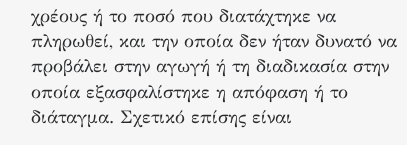χρέους ή το ποσό που διατάχτηκε να πληρωθεί, και την οποία δεν ήταν δυνατό να προβάλει στην αγωγή ή τη διαδικασία στην οποία εξασφαλίστηκε η απόφαση ή το διάταγμα. Σχετικό επίσης είναι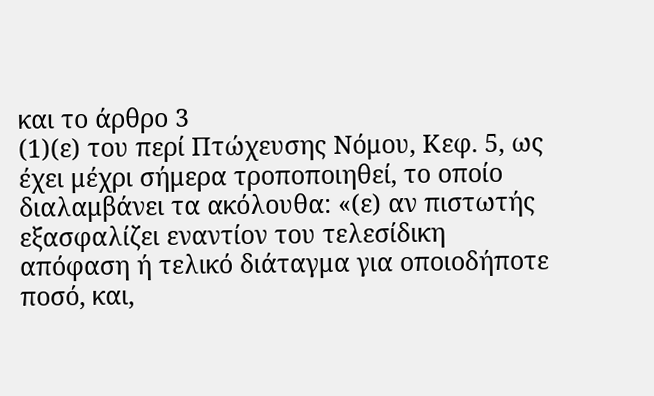και το άρθρο 3
(1)(ε) του περί Πτώχευσης Νόμου, Κεφ. 5, ως έχει μέχρι σήμερα τροποποιηθεί, το οποίο διαλαμβάνει τα ακόλουθα: «(ε) αν πιστωτής εξασφαλίζει εναντίον του τελεσίδικη απόφαση ή τελικό διάταγμα για οποιοδήποτε ποσό, και,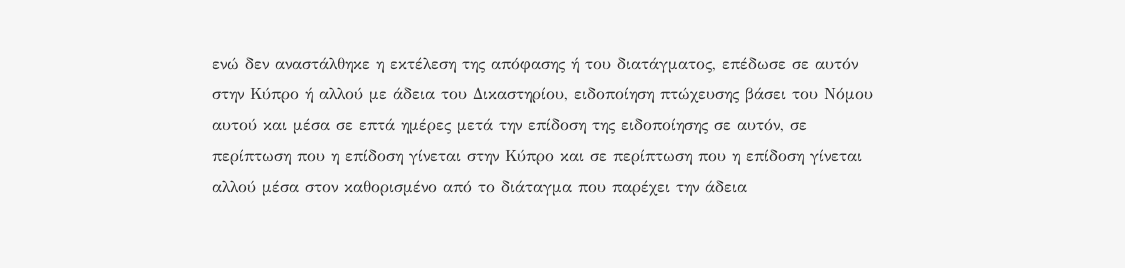ενώ δεν αναστάλθηκε η εκτέλεση της απόφασης ή του διατάγματος, επέδωσε σε αυτόν στην Κύπρο ή αλλού με άδεια του Δικαστηρίου, ειδοποίηση πτώχευσης βάσει του Νόμου αυτού και μέσα σε επτά ημέρες μετά την επίδοση της ειδοποίησης σε αυτόν, σε περίπτωση που η επίδοση γίνεται στην Κύπρο και σε περίπτωση που η επίδοση γίνεται αλλού μέσα στον καθορισμένο από το διάταγμα που παρέχει την άδεια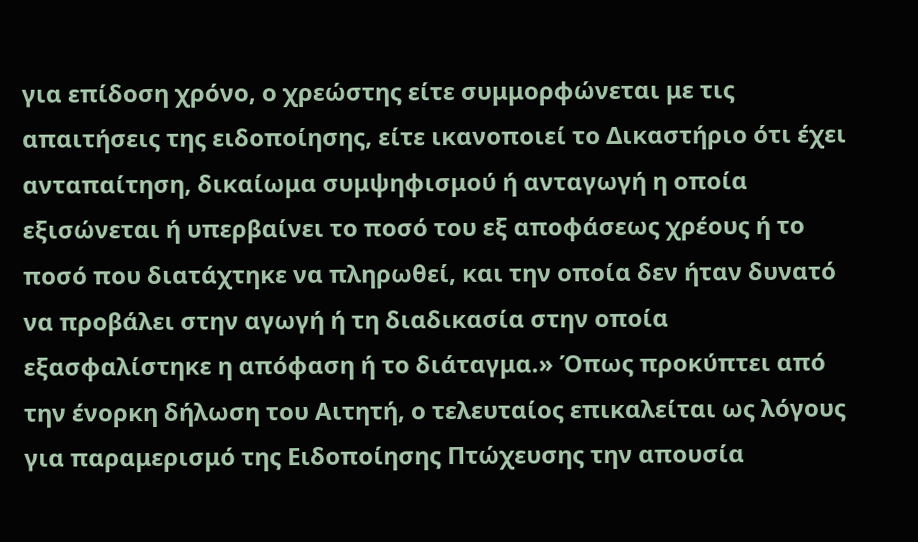για επίδοση χρόνο, ο χρεώστης είτε συμμορφώνεται με τις απαιτήσεις της ειδοποίησης, είτε ικανοποιεί το Δικαστήριο ότι έχει ανταπαίτηση, δικαίωμα συμψηφισμού ή ανταγωγή η οποία εξισώνεται ή υπερβαίνει το ποσό του εξ αποφάσεως χρέους ή το ποσό που διατάχτηκε να πληρωθεί, και την οποία δεν ήταν δυνατό να προβάλει στην αγωγή ή τη διαδικασία στην οποία εξασφαλίστηκε η απόφαση ή το διάταγμα.» Όπως προκύπτει από την ένορκη δήλωση του Αιτητή, ο τελευταίος επικαλείται ως λόγους για παραμερισμό της Ειδοποίησης Πτώχευσης την απουσία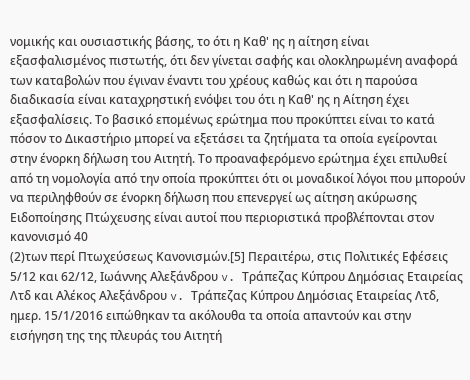νομικής και ουσιαστικής βάσης, το ότι η Καθ' ης η αίτηση είναι εξασφαλισμένος πιστωτής, ότι δεν γίνεται σαφής και ολοκληρωμένη αναφορά των καταβολών που έγιναν έναντι του χρέους καθώς και ότι η παρούσα διαδικασία είναι καταχρηστική ενόψει του ότι η Καθ' ης η Αίτηση έχει εξασφαλίσεις. Το βασικό επομένως ερώτημα που προκύπτει είναι το κατά πόσον το Δικαστήριο μπορεί να εξετάσει τα ζητήματα τα οποία εγείρονται στην ένορκη δήλωση του Αιτητή. Το προαναφερόμενο ερώτημα έχει επιλυθεί από τη νομολογία από την οποία προκύπτει ότι οι μοναδικοί λόγοι που μπορούν να περιληφθούν σε ένορκη δήλωση που επενεργεί ως αίτηση ακύρωσης Ειδοποίησης Πτώχευσης είναι αυτοί που περιοριστικά προβλέπονται στον κανονισμό 40
(2)των περί Πτωχεύσεως Κανονισμών.[5] Περαιτέρω, στις Πολιτικές Εφέσεις 5/12 και 62/12, Ιωάννης Αλεξάνδρου v. Τράπεζας Κύπρου Δημόσιας Εταιρείας Λτδ και Αλέκος Αλεξάνδρου v. Τράπεζας Κύπρου Δημόσιας Εταιρείας Λτδ, ημερ. 15/1/2016 ειπώθηκαν τα ακόλουθα τα οποία απαντούν και στην εισήγηση της της πλευράς του Αιτητή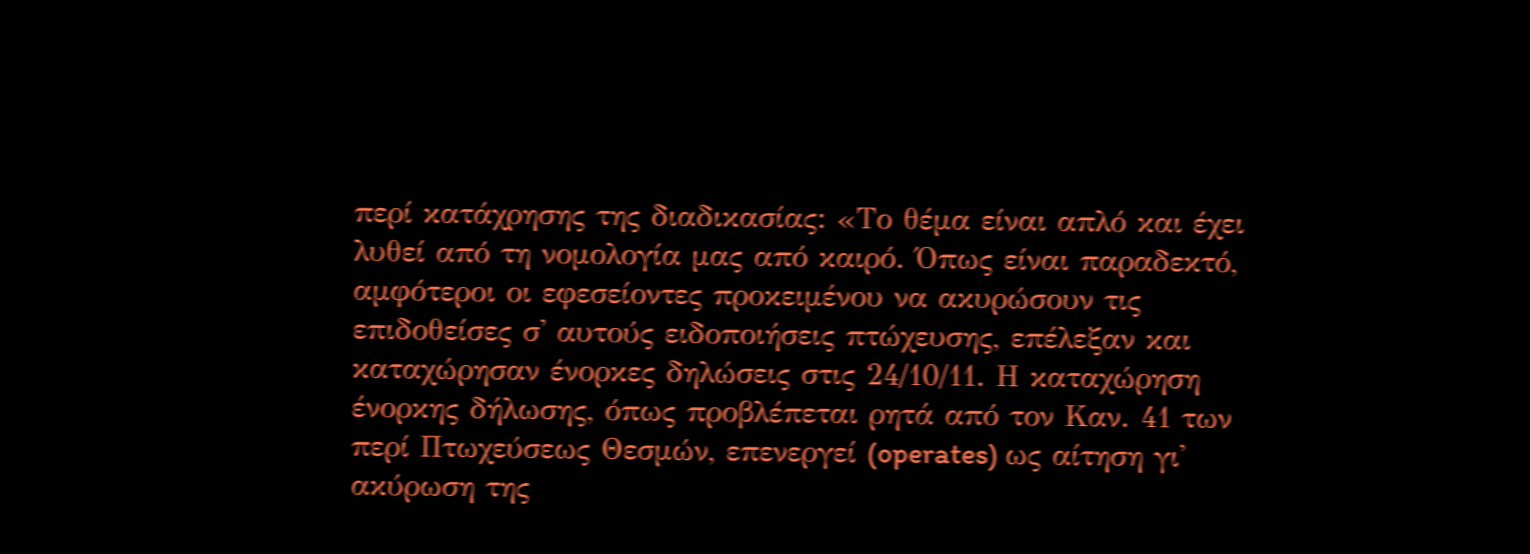περί κατάχρησης της διαδικασίας: «Το θέμα είναι απλό και έχει λυθεί από τη νομολογία μας από καιρό. Όπως είναι παραδεκτό, αμφότεροι οι εφεσείοντες προκειμένου να ακυρώσουν τις επιδοθείσες σ' αυτούς ειδοποιήσεις πτώχευσης, επέλεξαν και καταχώρησαν ένορκες δηλώσεις στις 24/10/11. Η καταχώρηση ένορκης δήλωσης, όπως προβλέπεται ρητά από τον Καν. 41 των περί Πτωχεύσεως Θεσμών, επενεργεί (operates) ως αίτηση γι' ακύρωση της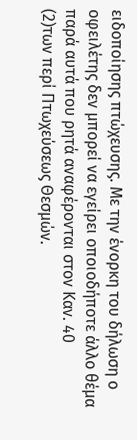ειδοποίησης πτώχευσης. Με την ένορκη του δήλωση ο οφειλέτης δεν μπορεί να εγείρει οποιοδήποτε άλλο θέμα παρά αυτά που ρητά αναφέρονται στον Καν. 40
(2)των περί Πτωχεύσεως Θεσμών.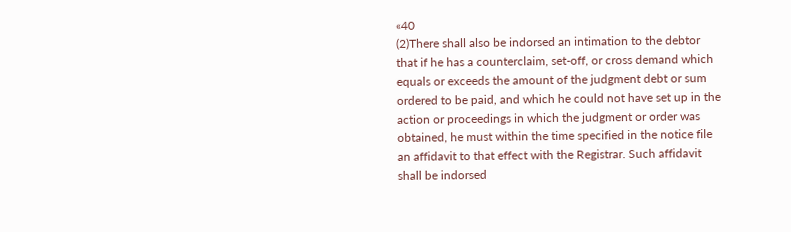«40
(2)There shall also be indorsed an intimation to the debtor that if he has a counterclaim, set-off, or cross demand which equals or exceeds the amount of the judgment debt or sum ordered to be paid, and which he could not have set up in the action or proceedings in which the judgment or order was obtained, he must within the time specified in the notice file an affidavit to that effect with the Registrar. Such affidavit shall be indorsed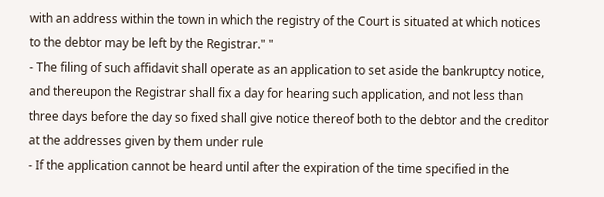with an address within the town in which the registry of the Court is situated at which notices to the debtor may be left by the Registrar." "
- The filing of such affidavit shall operate as an application to set aside the bankruptcy notice, and thereupon the Registrar shall fix a day for hearing such application, and not less than three days before the day so fixed shall give notice thereof both to the debtor and the creditor at the addresses given by them under rule
- If the application cannot be heard until after the expiration of the time specified in the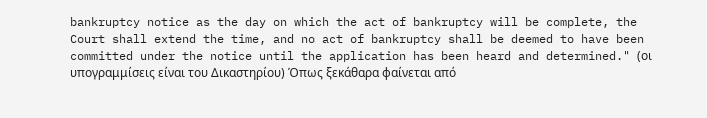bankruptcy notice as the day on which the act of bankruptcy will be complete, the Court shall extend the time, and no act of bankruptcy shall be deemed to have been committed under the notice until the application has been heard and determined." (οι υπογραμμίσεις είναι του Δικαστηρίου) Όπως ξεκάθαρα φαίνεται από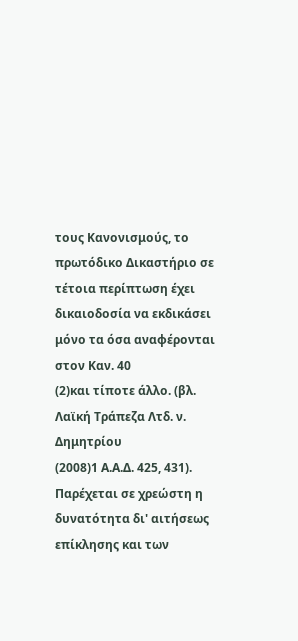τους Κανονισμούς, το πρωτόδικο Δικαστήριο σε τέτοια περίπτωση έχει δικαιοδοσία να εκδικάσει μόνο τα όσα αναφέρονται στον Καν. 40
(2)και τίποτε άλλο. (βλ. Λαϊκή Τράπεζα Λτδ. ν. Δημητρίου
(2008)1 Α.Α.Δ. 425, 431). Παρέχεται σε χρεώστη η δυνατότητα δι' αιτήσεως επίκλησης και των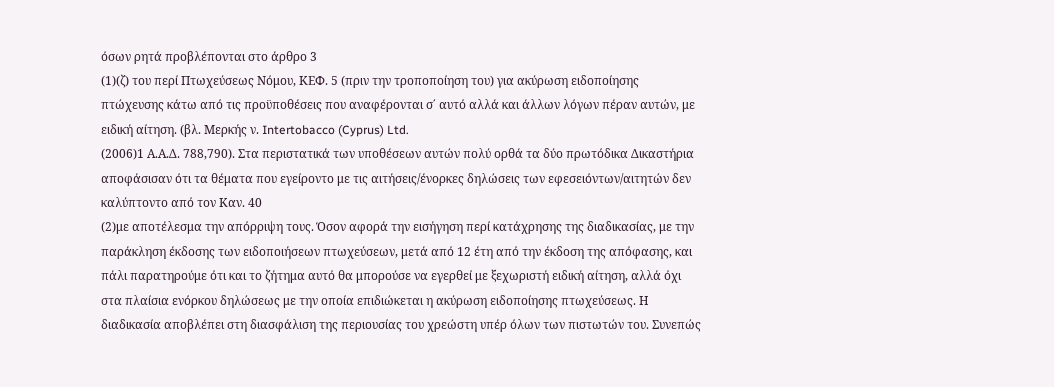όσων ρητά προβλέπονται στο άρθρο 3
(1)(ζ) του περί Πτωχεύσεως Νόμου, ΚΕΦ. 5 (πριν την τροποποίηση του) για ακύρωση ειδοποίησης πτώχευσης κάτω από τις προϋποθέσεις που αναφέρονται σ΄ αυτό αλλά και άλλων λόγων πέραν αυτών, με ειδική αίτηση. (βλ. Μερκής ν. Intertobacco (Cyprus) Ltd.
(2006)1 Α.Α.Δ. 788,790). Στα περιστατικά των υποθέσεων αυτών πολύ ορθά τα δύο πρωτόδικα Δικαστήρια αποφάσισαν ότι τα θέματα που εγείροντο με τις αιτήσεις/ένορκες δηλώσεις των εφεσειόντων/αιτητών δεν καλύπτοντο από τον Καν. 40
(2)με αποτέλεσμα την απόρριψη τους. Όσον αφορά την εισήγηση περί κατάχρησης της διαδικασίας, με την παράκληση έκδοσης των ειδοποιήσεων πτωχεύσεων, μετά από 12 έτη από την έκδοση της απόφασης, και πάλι παρατηρούμε ότι και το ζήτημα αυτό θα μπορούσε να εγερθεί με ξεχωριστή ειδική αίτηση, αλλά όχι στα πλαίσια ενόρκου δηλώσεως με την οποία επιδιώκεται η ακύρωση ειδοποίησης πτωχεύσεως. Η διαδικασία αποβλέπει στη διασφάλιση της περιουσίας του χρεώστη υπέρ όλων των πιστωτών του. Συνεπώς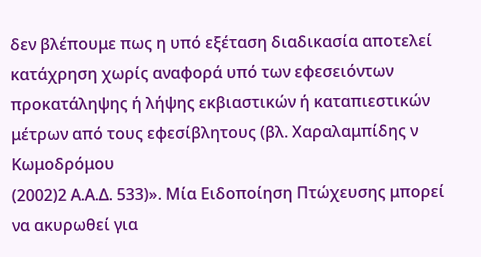δεν βλέπουμε πως η υπό εξέταση διαδικασία αποτελεί κατάχρηση χωρίς αναφορά υπό των εφεσειόντων προκατάληψης ή λήψης εκβιαστικών ή καταπιεστικών μέτρων από τους εφεσίβλητους (βλ. Χαραλαμπίδης ν Κωμοδρόμου
(2002)2 Α.Α.Δ. 533)». Μία Ειδοποίηση Πτώχευσης μπορεί να ακυρωθεί για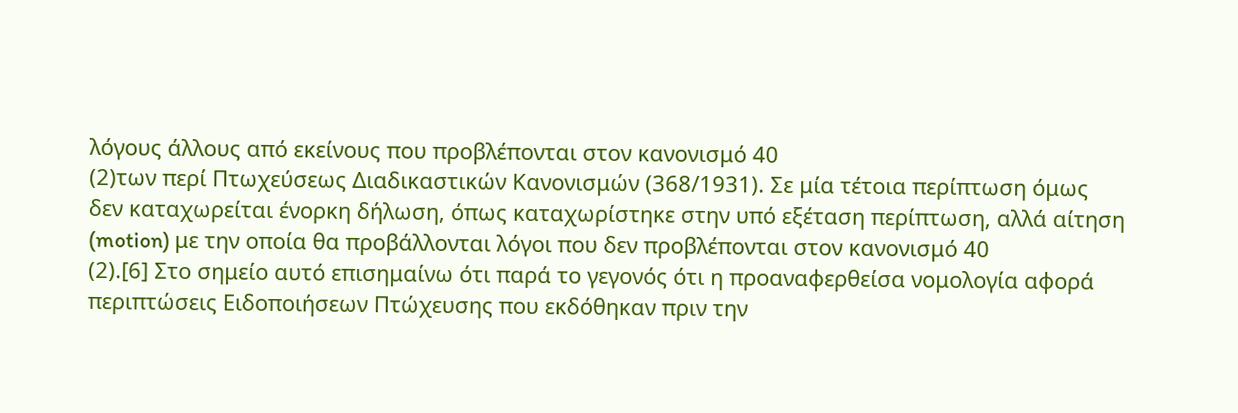λόγους άλλους από εκείνους που προβλέπονται στον κανονισμό 40
(2)των περί Πτωχεύσεως Διαδικαστικών Κανονισμών (368/1931). Σε μία τέτοια περίπτωση όμως δεν καταχωρείται ένορκη δήλωση, όπως καταχωρίστηκε στην υπό εξέταση περίπτωση, αλλά αίτηση (motion) με την οποία θα προβάλλονται λόγοι που δεν προβλέπονται στον κανονισμό 40
(2).[6] Στο σημείο αυτό επισημαίνω ότι παρά το γεγονός ότι η προαναφερθείσα νομολογία αφορά περιπτώσεις Ειδοποιήσεων Πτώχευσης που εκδόθηκαν πριν την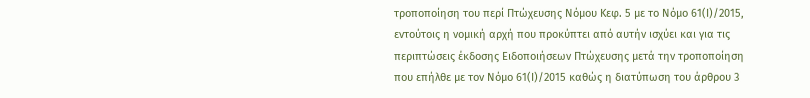τροποποίηση του περί Πτώχευσης Νόμου Κεφ. 5 με το Νόμο 61(Ι)/2015, εντούτοις η νομική αρχή που προκύπτει από αυτήν ισχύει και για τις περιπτώσεις έκδοσης Ειδοποιήσεων Πτώχευσης μετά την τροποποίηση που επήλθε με τον Νόμο 61(Ι)/2015 καθώς η διατύπωση του άρθρου 3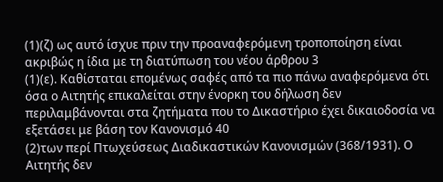(1)(ζ) ως αυτό ίσχυε πριν την προαναφερόμενη τροποποίηση είναι ακριβώς η ίδια με τη διατύπωση του νέου άρθρου 3
(1)(ε). Καθίσταται επομένως σαφές από τα πιο πάνω αναφερόμενα ότι όσα ο Αιτητής επικαλείται στην ένορκη του δήλωση δεν περιλαμβάνονται στα ζητήματα που το Δικαστήριο έχει δικαιοδοσία να εξετάσει με βάση τον Κανονισμό 40
(2)των περί Πτωχεύσεως Διαδικαστικών Κανονισμών (368/1931). Ο Αιτητής δεν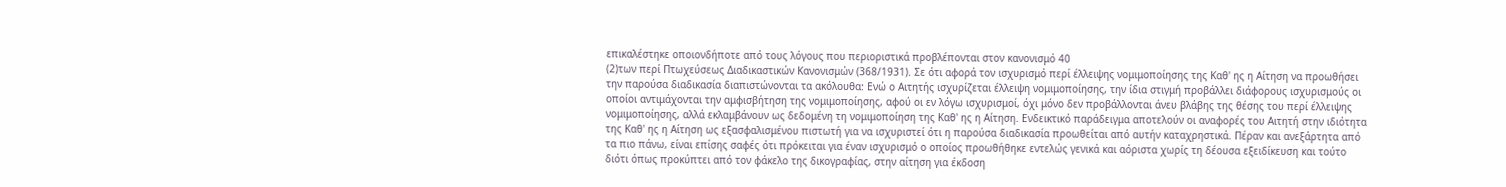επικαλέστηκε οποιονδήποτε από τους λόγους που περιοριστικά προβλέπονται στον κανονισμό 40
(2)των περί Πτωχεύσεως Διαδικαστικών Κανονισμών (368/1931). Σε ότι αφορά τον ισχυρισμό περί έλλειψης νομιμοποίησης της Καθ' ης η Αίτηση να προωθήσει την παρούσα διαδικασία διαπιστώνονται τα ακόλουθα: Ενώ ο Αιτητής ισχυρίζεται έλλειψη νομιμοποίησης, την ίδια στιγμή προβάλλει διάφορους ισχυρισμούς οι οποίοι αντιμάχονται την αμφισβήτηση της νομιμοποίησης, αφού οι εν λόγω ισχυρισμοί, όχι μόνο δεν προβάλλονται άνευ βλάβης της θέσης του περί έλλειψης νομιμοποίησης, αλλά εκλαμβάνουν ως δεδομένη τη νομιμοποίηση της Καθ' ης η Αίτηση. Ενδεικτικό παράδειγμα αποτελούν οι αναφορές του Αιτητή στην ιδιότητα της Καθ' ης η Αίτηση ως εξασφαλισμένου πιστωτή για να ισχυριστεί ότι η παρούσα διαδικασία προωθείται από αυτήν καταχρηστικά. Πέραν και ανεξάρτητα από τα πιο πάνω, είναι επίσης σαφές ότι πρόκειται για έναν ισχυρισμό ο οποίος προωθήθηκε εντελώς γενικά και αόριστα χωρίς τη δέουσα εξειδίκευση και τούτο διότι όπως προκύπτει από τον φάκελο της δικογραφίας, στην αίτηση για έκδοση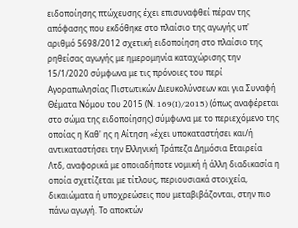ειδοποίησης πτώχευσης έχει επισυναφθεί πέραν της απόφασης που εκδόθηκε στο πλαίσιο της αγωγής υπ' αριθμό 5698/2012 σχετική ειδοποίηση στο πλαίσιο της ρηθείσας αγωγής με ημερομηνία καταχώρισης την 15/1/2020 σύμφωνα με τις πρόνοιες του περί Αγοραπωλησίας Πιστωτικών Διευκολύνσεων και για Συναφή Θέματα Νόμου του 2015 (Ν. 169(I)/2015) (όπως αναφέρεται στο σώμα της ειδοποίησης) σύμφωνα με το περιεχόμενο της οποίας η Καθ' ης η Αίτηση «έχει υποκαταστήσει και/ή αντικαταστήσει την Ελληνική Τράπεζα Δημόσια Εταιρεία Λτδ, αναφορικά με οποιαδήποτε νομική ή άλλη διαδικασία η οποία σχετίζεται με τίτλους, περιουσιακά στοιχεία, δικαιώματα ή υποχρεώσεις που μεταβιβάζονται, στην πιο πάνω αγωγή. Το αποκτών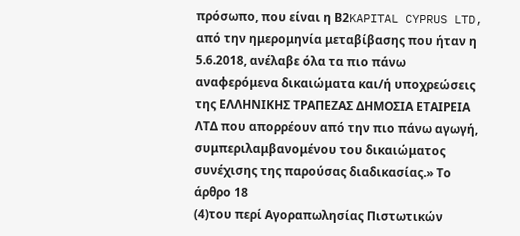πρόσωπο, που είναι η Β2KAPITAL CYPRUS LTD, από την ημερομηνία μεταβίβασης που ήταν η 5.6.2018, ανέλαβε όλα τα πιο πάνω αναφερόμενα δικαιώματα και/ή υποχρεώσεις της ΕΛΛΗΝΙΚΗΣ ΤΡΑΠΕΖΑΣ ΔΗΜΟΣΙΑ ΕΤΑΙΡΕΙΑ ΛΤΔ που απορρέουν από την πιο πάνω αγωγή, συμπεριλαμβανομένου του δικαιώματος συνέχισης της παρούσας διαδικασίας.» Το άρθρο 18
(4)του περί Αγοραπωλησίας Πιστωτικών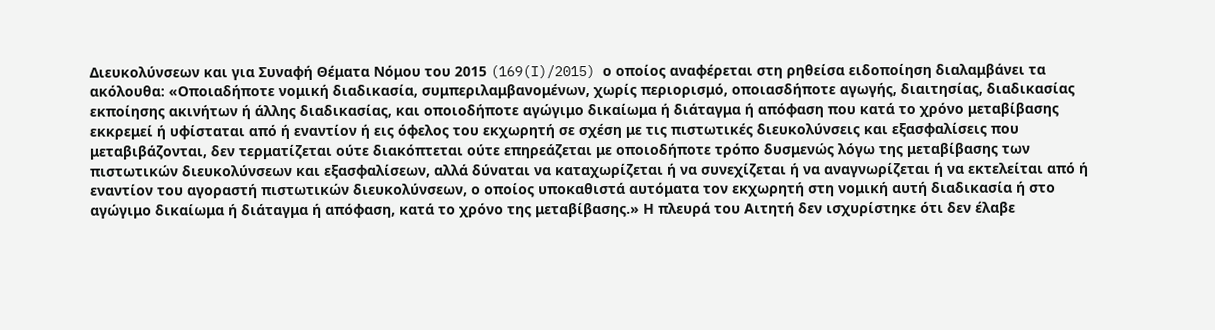Διευκολύνσεων και για Συναφή Θέματα Νόμου του 2015 (169(I)/2015) ο οποίος αναφέρεται στη ρηθείσα ειδοποίηση διαλαμβάνει τα ακόλουθα: «Οποιαδήποτε νομική διαδικασία, συμπεριλαμβανομένων, χωρίς περιορισμό, οποιασδήποτε αγωγής, διαιτησίας, διαδικασίας εκποίησης ακινήτων ή άλλης διαδικασίας, και οποιοδήποτε αγώγιμο δικαίωμα ή διάταγμα ή απόφαση που κατά το χρόνο μεταβίβασης εκκρεμεί ή υφίσταται από ή εναντίον ή εις όφελος του εκχωρητή σε σχέση με τις πιστωτικές διευκολύνσεις και εξασφαλίσεις που μεταβιβάζονται, δεν τερματίζεται ούτε διακόπτεται ούτε επηρεάζεται με οποιοδήποτε τρόπο δυσμενώς λόγω της μεταβίβασης των πιστωτικών διευκολύνσεων και εξασφαλίσεων, αλλά δύναται να καταχωρίζεται ή να συνεχίζεται ή να αναγνωρίζεται ή να εκτελείται από ή εναντίον του αγοραστή πιστωτικών διευκολύνσεων, ο οποίος υποκαθιστά αυτόματα τον εκχωρητή στη νομική αυτή διαδικασία ή στο αγώγιμο δικαίωμα ή διάταγμα ή απόφαση, κατά το χρόνο της μεταβίβασης.» Η πλευρά του Αιτητή δεν ισχυρίστηκε ότι δεν έλαβε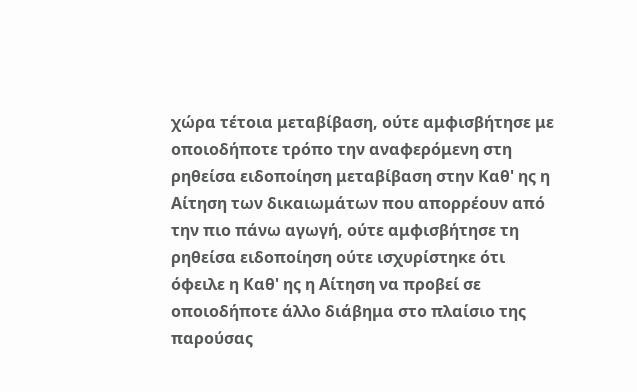χώρα τέτοια μεταβίβαση, ούτε αμφισβήτησε με οποιοδήποτε τρόπο την αναφερόμενη στη ρηθείσα ειδοποίηση μεταβίβαση στην Καθ' ης η Αίτηση των δικαιωμάτων που απορρέουν από την πιο πάνω αγωγή, ούτε αμφισβήτησε τη ρηθείσα ειδοποίηση ούτε ισχυρίστηκε ότι όφειλε η Καθ' ης η Αίτηση να προβεί σε οποιοδήποτε άλλο διάβημα στο πλαίσιο της παρούσας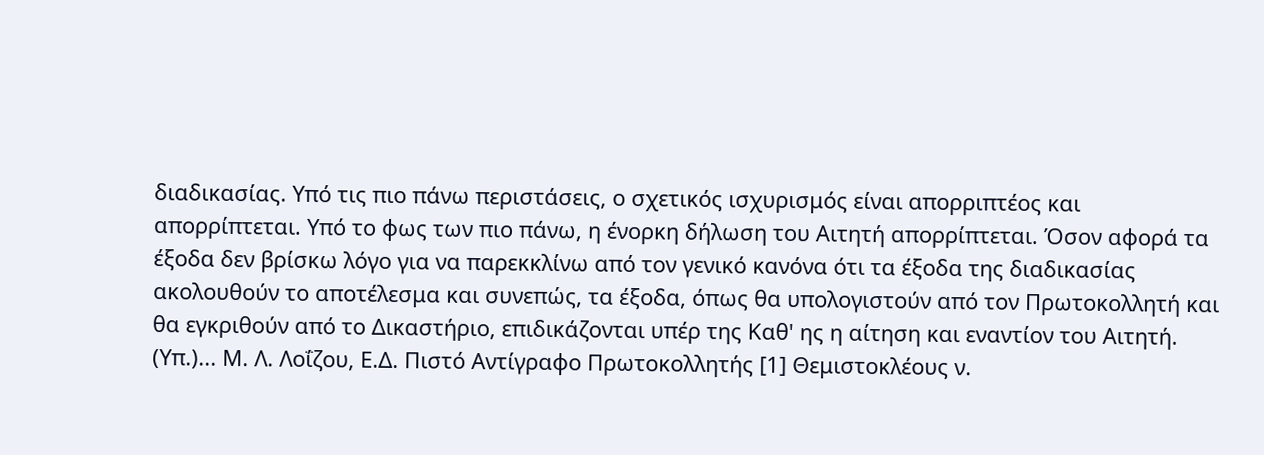διαδικασίας. Υπό τις πιο πάνω περιστάσεις, ο σχετικός ισχυρισμός είναι απορριπτέος και απορρίπτεται. Υπό το φως των πιο πάνω, η ένορκη δήλωση του Αιτητή απορρίπτεται. Όσον αφορά τα έξοδα δεν βρίσκω λόγο για να παρεκκλίνω από τον γενικό κανόνα ότι τα έξοδα της διαδικασίας ακολουθούν το αποτέλεσμα και συνεπώς, τα έξοδα, όπως θα υπολογιστούν από τον Πρωτοκολλητή και θα εγκριθούν από το Δικαστήριο, επιδικάζονται υπέρ της Καθ' ης η αίτηση και εναντίον του Αιτητή. (Υπ.)... Μ. Λ. Λοΐζου, Ε.Δ. Πιστό Αντίγραφο Πρωτοκολλητής [1] Θεμιστοκλέους ν.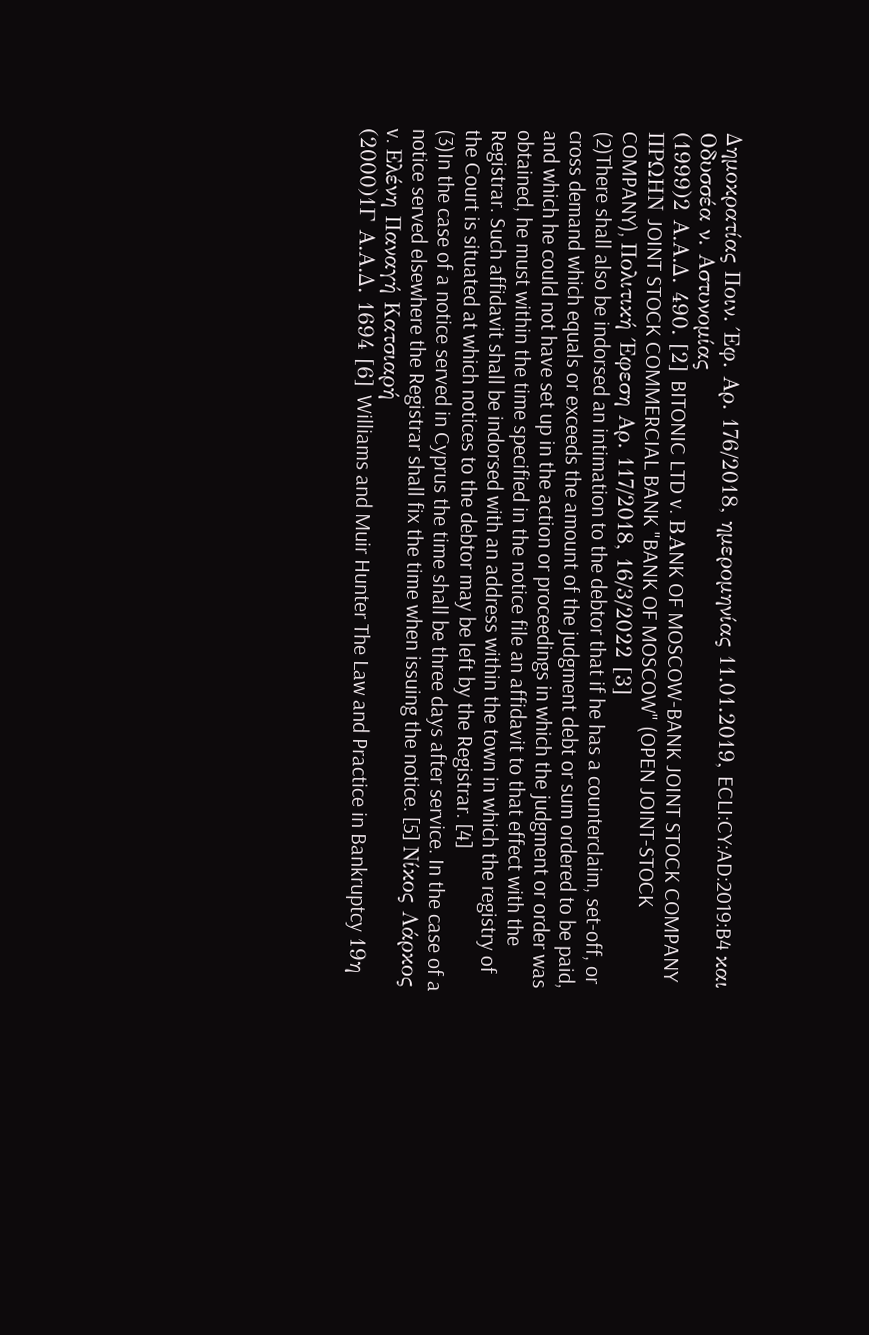Δημοκρατίας Ποιν. Έφ. Αρ. 176/2018, ημερομηνίας 11.01.2019, ECLI:CY:AD:2019:B4 και Οδυσσέα ν. Αστυνομίας
(1999)2 Α.Α.Δ. 490. [2] BITONIC LTD v. BΑNK OF MOSCOW-BANK JOINT STOCK COMPANY ΠΡΩΗΝ JOINT STOCK COMMERCIAL BANK "BANK OF MOSCOW" (OPEN JOINT-STOCK COMPANY), Πολιτική ΄Εφεση Αρ. 117/2018, 16/3/2022 [3]
(2)There shall also be indorsed an intimation to the debtor that if he has a counterclaim, set-off, or cross demand which equals or exceeds the amount of the judgment debt or sum ordered to be paid, and which he could not have set up in the action or proceedings in which the judgment or order was obtained, he must within the time specified in the notice file an affidavit to that effect with the Registrar. Such affidavit shall be indorsed with an address within the town in which the registry of the Court is situated at which notices to the debtor may be left by the Registrar. [4]
(3)In the case of a notice served in Cyprus the time shall be three days after service. In the case of a notice served elsewhere the Registrar shall fix the time when issuing the notice. [5] Νίκος Λάρκος v. Ελένη Παναγή Κατσιαρή
(2000)1Γ Α.Α.Δ. 1694 [6] Williams and Muir Hunter The Law and Practice in Bankruptcy 19η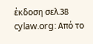έκδοση σελ.38 cylaw.org: Από το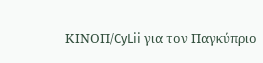ΚΙΝOΠ/CyLii για τον Παγκύπριο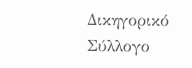Δικηγορικό Σύλλογο